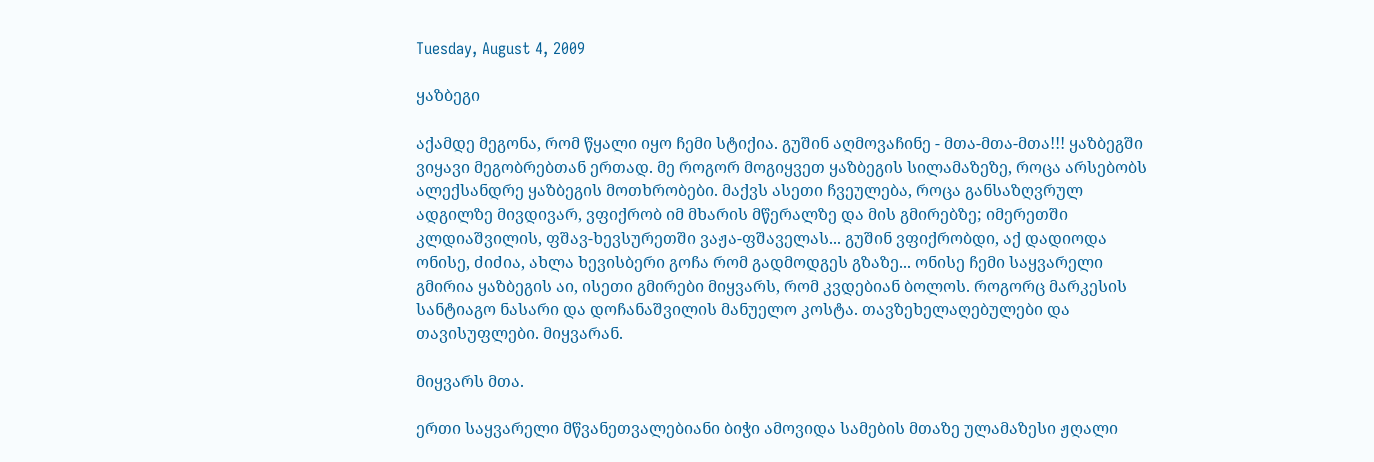Tuesday, August 4, 2009

ყაზბეგი

აქამდე მეგონა, რომ წყალი იყო ჩემი სტიქია. გუშინ აღმოვაჩინე - მთა-მთა-მთა!!! ყაზბეგში ვიყავი მეგობრებთან ერთად. მე როგორ მოგიყვეთ ყაზბეგის სილამაზეზე, როცა არსებობს ალექსანდრე ყაზბეგის მოთხრობები. მაქვს ასეთი ჩვეულება, როცა განსაზღვრულ ადგილზე მივდივარ, ვფიქრობ იმ მხარის მწერალზე და მის გმირებზე; იმერეთში კლდიაშვილის, ფშავ-ხევსურეთში ვაჟა-ფშაველას... გუშინ ვფიქრობდი, აქ დადიოდა ონისე, ძიძია, ახლა ხევისბერი გოჩა რომ გადმოდგეს გზაზე... ონისე ჩემი საყვარელი გმირია ყაზბეგის აი, ისეთი გმირები მიყვარს, რომ კვდებიან ბოლოს. როგორც მარკესის სანტიაგო ნასარი და დოჩანაშვილის მანუელო კოსტა. თავზეხელაღებულები და თავისუფლები. მიყვარან.

მიყვარს მთა.

ერთი საყვარელი მწვანეთვალებიანი ბიჭი ამოვიდა სამების მთაზე ულამაზესი ჟღალი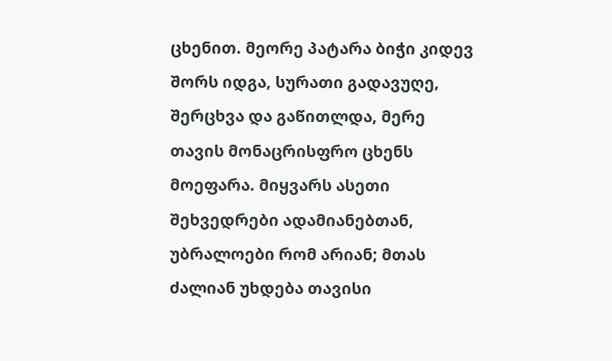ცხენით. მეორე პატარა ბიჭი კიდევ შორს იდგა, სურათი გადავუღე, შერცხვა და გაწითლდა, მერე თავის მონაცრისფრო ცხენს მოეფარა. მიყვარს ასეთი შეხვედრები ადამიანებთან, უბრალოები რომ არიან; მთას ძალიან უხდება თავისი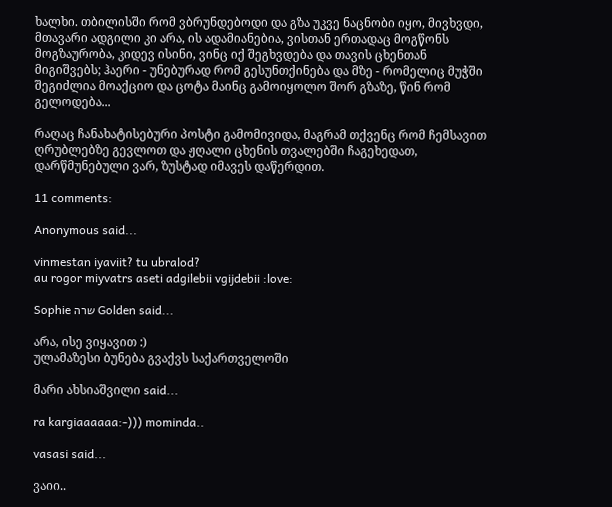ხალხი. თბილისში რომ ვბრუნდებოდი და გზა უკვე ნაცნობი იყო, მივხვდი, მთავარი ადგილი კი არა, ის ადამიანებია, ვისთან ერთადაც მოგწონს მოგზაურობა, კიდევ ისინი, ვინც იქ შეგხვდება და თავის ცხენთან მიგიშვებს; ჰაერი - უნებურად რომ გესუნთქინება და მზე - რომელიც მუჭში შეგიძლია მოაქციო და ცოტა მაინც გამოიყოლო შორ გზაზე, წინ რომ გელოდება...

რაღაც ჩანახატისებური პოსტი გამომივიდა, მაგრამ თქვენც რომ ჩემსავით ღრუბლებზე გევლოთ და ჟღალი ცხენის თვალებში ჩაგეხედათ, დარწმუნებული ვარ, ზუსტად იმავეს დაწერდით.

11 comments:

Anonymous said...

vinmestan iyaviit? tu ubralod?
au rogor miyvatrs aseti adgilebii vgijdebii :love:

Sophie שרה Golden said...

არა, ისე ვიყავით :)
ულამაზესი ბუნება გვაქვს საქართველოში

მარი ახსიაშვილი said...

ra kargiaaaaaa:-))) mominda..

vasasi said...

ვაიი..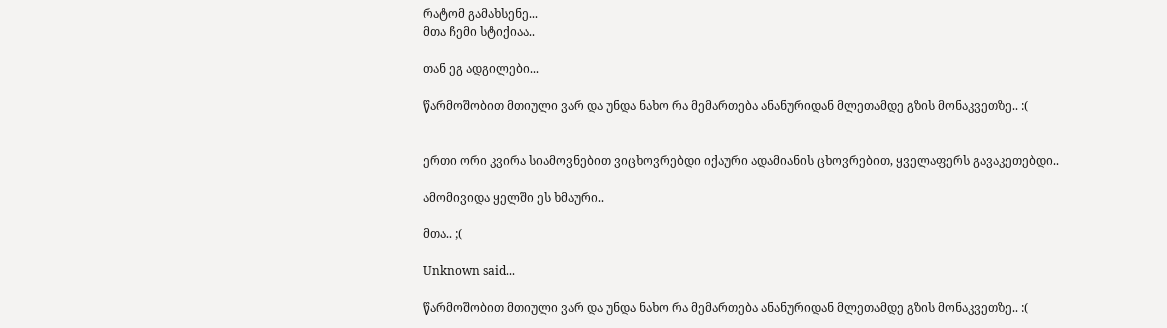რატომ გამახსენე...
მთა ჩემი სტიქიაა..

თან ეგ ადგილები...

წარმოშობით მთიული ვარ და უნდა ნახო რა მემართება ანანურიდან მლეთამდე გზის მონაკვეთზე.. :(


ერთი ორი კვირა სიამოვნებით ვიცხოვრებდი იქაური ადამიანის ცხოვრებით, ყველაფერს გავაკეთებდი..

ამომივიდა ყელში ეს ხმაური..

მთა.. ;(

Unknown said...

წარმოშობით მთიული ვარ და უნდა ნახო რა მემართება ანანურიდან მლეთამდე გზის მონაკვეთზე.. :(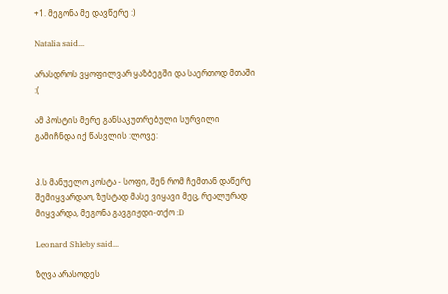+1. მეგონა მე დავწერე :)

Natalia said...

არასდროს ვყოფილვარ ყაზბეგში და საერთოდ მთაში :(

ამ პოსტის მერე განსაკუთრებული სურვილი გამიჩნდა იქ წასვლის :ლოვე:


პ.ს მანუელო კოსტა - სოფი, შენ რომ ჩემთან დაწერე შემიყვარდაო, ზუსტად მასე ვიყავი მეც, რეალურად მიყვარდა, მეგონა გავგიჟდი-თქო :D

Leonard Shleby said...

ზღვა არასოდეს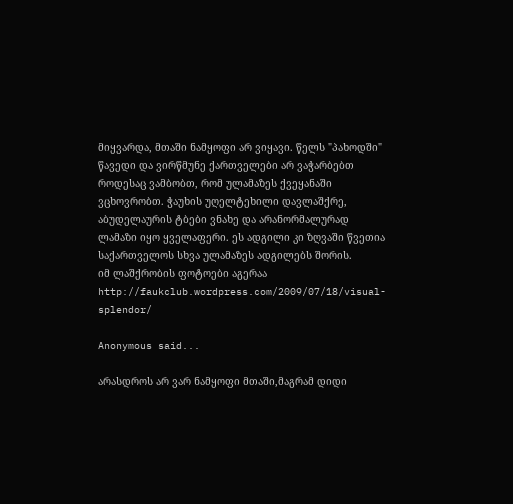მიყვარდა, მთაში ნამყოფი არ ვიყავი. წელს "პახოდში" წავედი და ვირწმუნე ქართველები არ ვაჭარბებთ როდესაც ვამბობთ, რომ ულამაზეს ქვეყანაში ვცხოვრობთ. ჭაუხის უღელტეხილი დავლაშქრე, აბუდელაურის ტბები ვნახე და არანორმალურად ლამაზი იყო ყველაფერი. ეს ადგილი კი ზღვაში წვეთია საქართველოს სხვა ულამაზეს ადგილებს შორის.
იმ ლაშქრობის ფოტოები აგერაა http://faukclub.wordpress.com/2009/07/18/visual-splendor/

Anonymous said...

არასდროს არ ვარ ნამყოფი მთაში,მაგრამ დიდი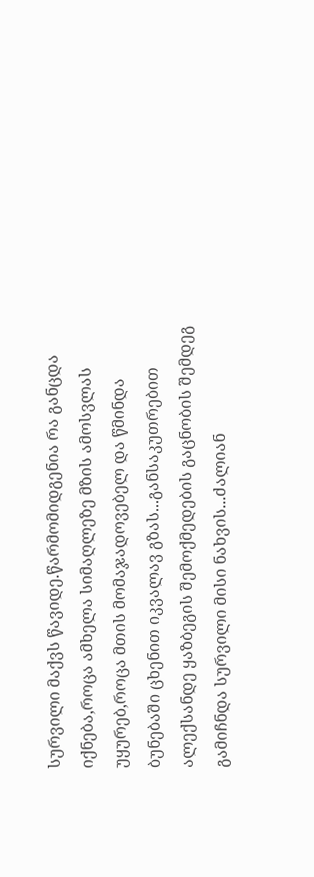სურვილი მაქვს წავიდე.წარმომიდგენია რა განცდა იქნება,როცა ამხელა სიმაღლეზე მზის ამოსვლას უყურებ,როცა მთის მომაჯადოვებელ და წმინდა ბუნებაში ცხენით იკვალავ გზას...განსაკუთრებით ალექსანდე ყაზბეგის შემოქმედების გაცნობის შემდეგ გამიჩნდა სურვილი მისი ნახვის...ძალიან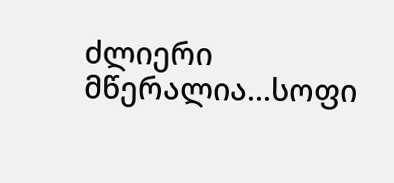ძლიერი მწერალია...სოფი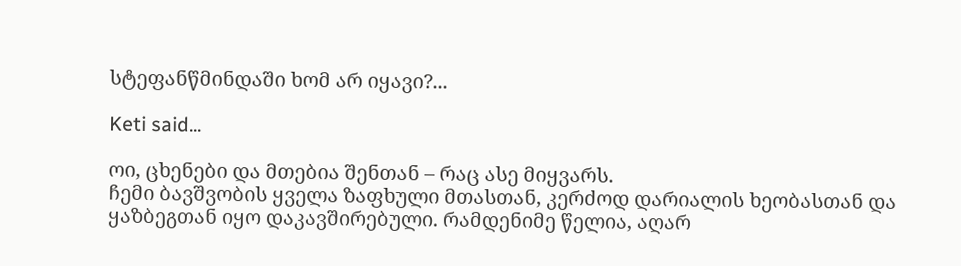სტეფანწმინდაში ხომ არ იყავი?...

Keti said...

ოი, ცხენები და მთებია შენთან – რაც ასე მიყვარს.
ჩემი ბავშვობის ყველა ზაფხული მთასთან, კერძოდ დარიალის ხეობასთან და ყაზბეგთან იყო დაკავშირებული. რამდენიმე წელია, აღარ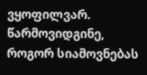ვყოფილვარ. წარმოვიდგინე, როგორ სიამოვნებას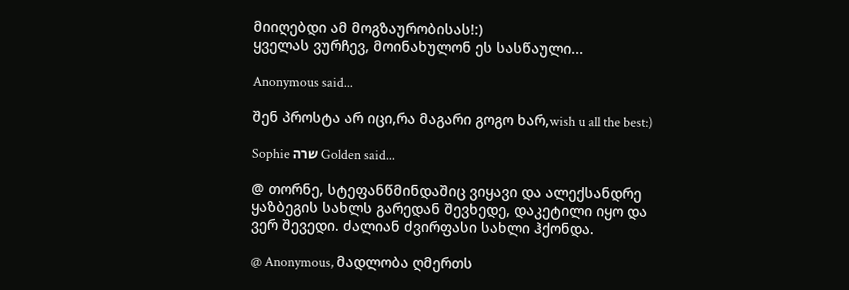მიიღებდი ამ მოგზაურობისას!:)
ყველას ვურჩევ, მოინახულონ ეს სასწაული...

Anonymous said...

შენ პროსტა არ იცი,რა მაგარი გოგო ხარ,wish u all the best:)

Sophie שרה Golden said...

@ თორნე, სტეფანწმინდაშიც ვიყავი და ალექსანდრე ყაზბეგის სახლს გარედან შევხედე, დაკეტილი იყო და ვერ შევედი. ძალიან ძვირფასი სახლი ჰქონდა.

@ Anonymous, მადლობა ღმერთს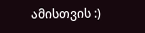ამისთვის :)